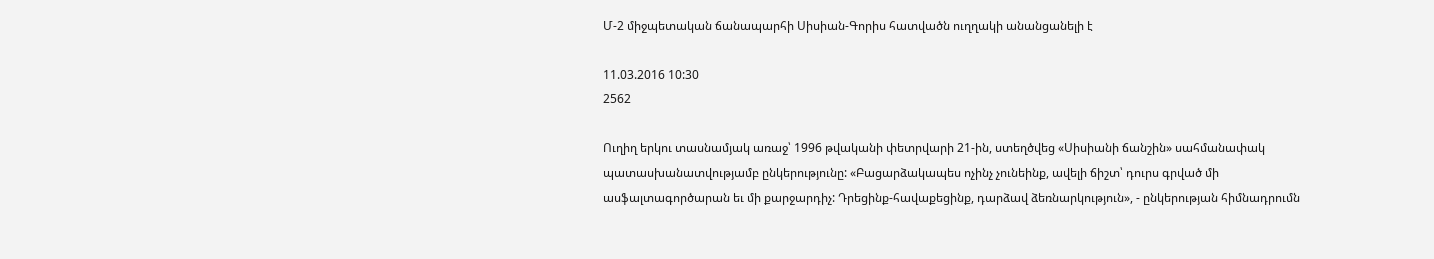Մ-2 միջպետական ճանապարհի Սիսիան-Գորիս հատվածն ուղղակի անանցանելի է

11.03.2016 10:30
2562

Ուղիղ երկու տասնամյակ առաջ՝ 1996 թվականի փետրվարի 21-ին, ստեղծվեց «Սիսիանի ճանշին» սահմանափակ պատասխանատվությամբ ընկերությունը: «Բացարձակապես ոչինչ չունեինք, ավելի ճիշտ՝ դուրս գրված մի ասֆալտագործարան եւ մի քարջարդիչ: Դրեցինք-հավաքեցինք, դարձավ ձեռնարկություն», - ընկերության հիմնադրումն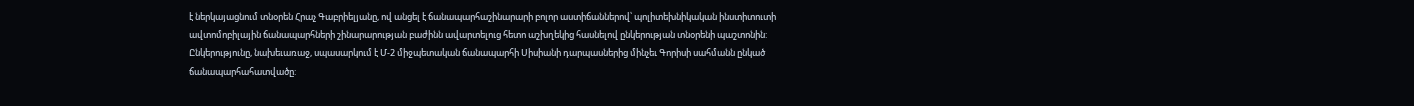է ներկայացնում տնօրեն Հրաչ Գաբրիելյանը, ով անցել է ճանապարհաշինարարի բոլոր աստիճաններով՝ պոլիտեխնիկական ինստիտուտի ավտոմոբիլային ճանապարհների շինարարության բաժինն ավարտելուց հետո աշխղեկից հասնելով ընկերության տնօրենի պաշտոնին: Ընկերությունը, նախեւառաջ, սպասարկում է Մ-2 միջպետական ճանապարհի Սիսիանի դարպասներից մինչեւ Գորիսի սահմանն ընկած ճանապարհահատվածը: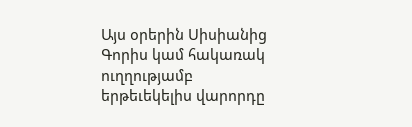Այս օրերին Սիսիանից Գորիս կամ հակառակ ուղղությամբ երթեւեկելիս վարորդը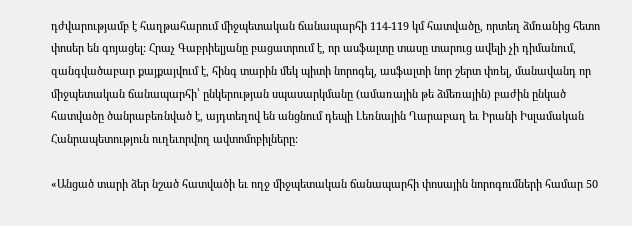դժվարությամբ է հաղթահարում միջպետական ճանապարհի 114-119 կմ հատվածը, որտեղ ձմռանից հետո փոսեր են գոյացել: Հրաչ Գաբրիելյանը բացատրում է, որ ասֆալտը տասը տարուց ավելի չի դիմանում, զանգվածաբար քայքայվում է, հինգ տարին մեկ պիտի նորոգել, ասֆալտի նոր շերտ փռել, մանավանդ որ միջպետական ճանապարհի՝ ընկերության սպասարկմանը (ամառային թե ձմեռային) բաժին ընկած հատվածը ծանրաբեռնված է, այդտեղով են անցնում դեպի Լեռնային Ղարաբաղ եւ Իրանի Իսլամական Հանրապետություն ուղեւորվող ավտոմոբիլները:

«Անցած տարի ձեր նշած հատվածի եւ ողջ միջպետական ճանապարհի փոսային նորոգումների համար 50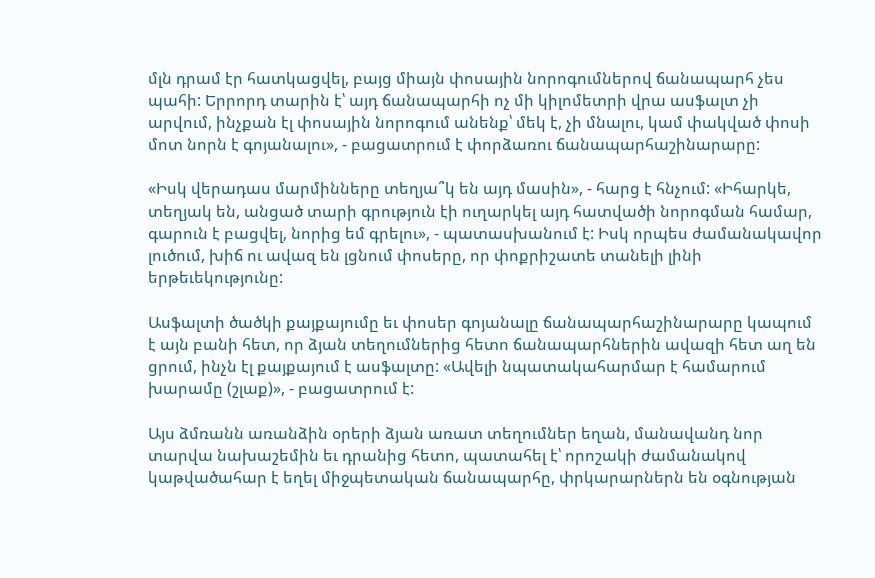մլն դրամ էր հատկացվել, բայց միայն փոսային նորոգումներով ճանապարհ չես պահի: Երրորդ տարին է՝ այդ ճանապարհի ոչ մի կիլոմետրի վրա ասֆալտ չի արվում, ինչքան էլ փոսային նորոգում անենք՝ մեկ է, չի մնալու, կամ փակված փոսի մոտ նորն է գոյանալու», - բացատրում է փորձառու ճանապարհաշինարարը:

«Իսկ վերադաս մարմինները տեղյա՞կ են այդ մասին», - հարց է հնչում: «Իհարկե, տեղյակ են, անցած տարի գրություն էի ուղարկել այդ հատվածի նորոգման համար, գարուն է բացվել, նորից եմ գրելու», - պատասխանում է: Իսկ որպես ժամանակավոր լուծում, խիճ ու ավազ են լցնում փոսերը, որ փոքրիշատե տանելի լինի երթեւեկությունը:

Ասֆալտի ծածկի քայքայումը եւ փոսեր գոյանալը ճանապարհաշինարարը կապում է այն բանի հետ, որ ձյան տեղումներից հետո ճանապարհներին ավազի հետ աղ են ցրում, ինչն էլ քայքայում է ասֆալտը: «Ավելի նպատակահարմար է համարում խարամը (շլաք)», - բացատրում է:

Այս ձմռանն առանձին օրերի ձյան առատ տեղումներ եղան, մանավանդ նոր տարվա նախաշեմին եւ դրանից հետո, պատահել է՝ որոշակի ժամանակով կաթվածահար է եղել միջպետական ճանապարհը, փրկարարներն են օգնության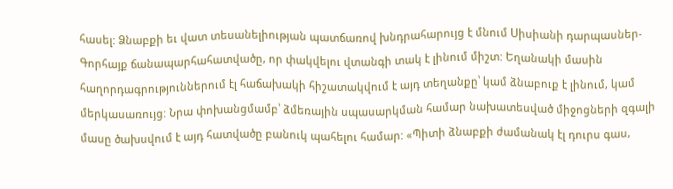հասել: Ձնաբքի եւ վատ տեսանելիության պատճառով խնդրահարույց է մնում Սիսիանի դարպասներ-Գորհայք ճանապարհահատվածը, որ փակվելու վտանգի տակ է լինում միշտ: Եղանակի մասին հաղորդագրություններում էլ հաճախակի հիշատակվում է այդ տեղանքը՝ կամ ձնաբուք է լինում, կամ մերկասառույց: Նրա փոխանցմամբ՝ ձմեռային սպասարկման համար նախատեսված միջոցների զգալի մասը ծախսվում է այդ հատվածը բանուկ պահելու համար: «Պիտի ձնաբքի ժամանակ էլ դուրս գաս,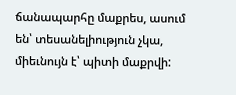ճանապարհը մաքրես, ասում են՝ տեսանելիություն չկա, միեւնույն է՝ պիտի մաքրվի: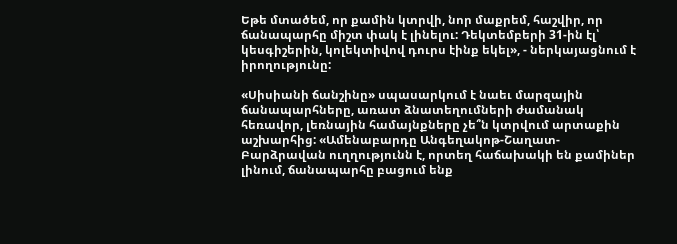Եթե մտածեմ, որ քամին կտրվի, նոր մաքրեմ, հաշվիր, որ ճանապարհը միշտ փակ է լինելու: Դեկտեմբերի 31-ին էլ՝ կեսգիշերին, կոլեկտիվով դուրս էինք եկել», - ներկայացնում է իրողությունը:

«Սիսիանի ճանշինը» սպասարկում է նաեւ մարզային ճանապարհները, առատ ձնատեղումների ժամանակ հեռավոր, լեռնային համայնքները չե՞ն կտրվում արտաքին աշխարհից: «Ամենաբարդը Անգեղակոթ-Շաղատ-Բարձրավան ուղղությունն է, որտեղ հաճախակի են քամիներ լինում, ճանապարհը բացում ենք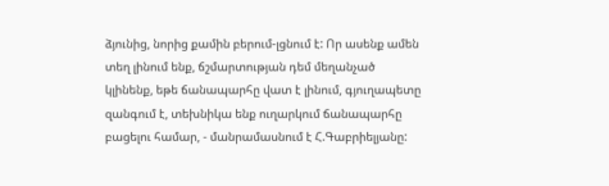ձյունից, նորից քամին բերում-լցնում է: Որ ասենք ամեն տեղ լինում ենք, ճշմարտության դեմ մեղանչած կլինենք, եթե ճանապարհը վատ է լինում, գյուղապետը զանգում է, տեխնիկա ենք ուղարկում ճանապարհը բացելու համար, - մանրամասնում է Հ.Գաբրիելյանը: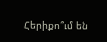Հերիքո՞ւմ են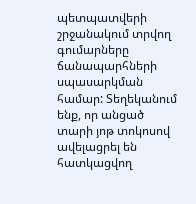պետպատվերի շրջանակում տրվող գումարները ճանապարհների սպասարկման համար: Տեղեկանում ենք, որ անցած տարի յոթ տոկոսով ավելացրել են հատկացվող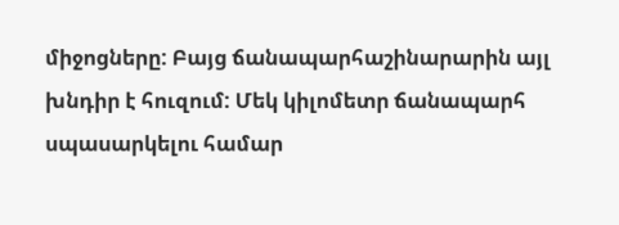միջոցները: Բայց ճանապարհաշինարարին այլ խնդիր է հուզում: Մեկ կիլոմետր ճանապարհ սպասարկելու համար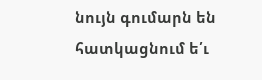նույն գումարն են հատկացնում ե՛ւ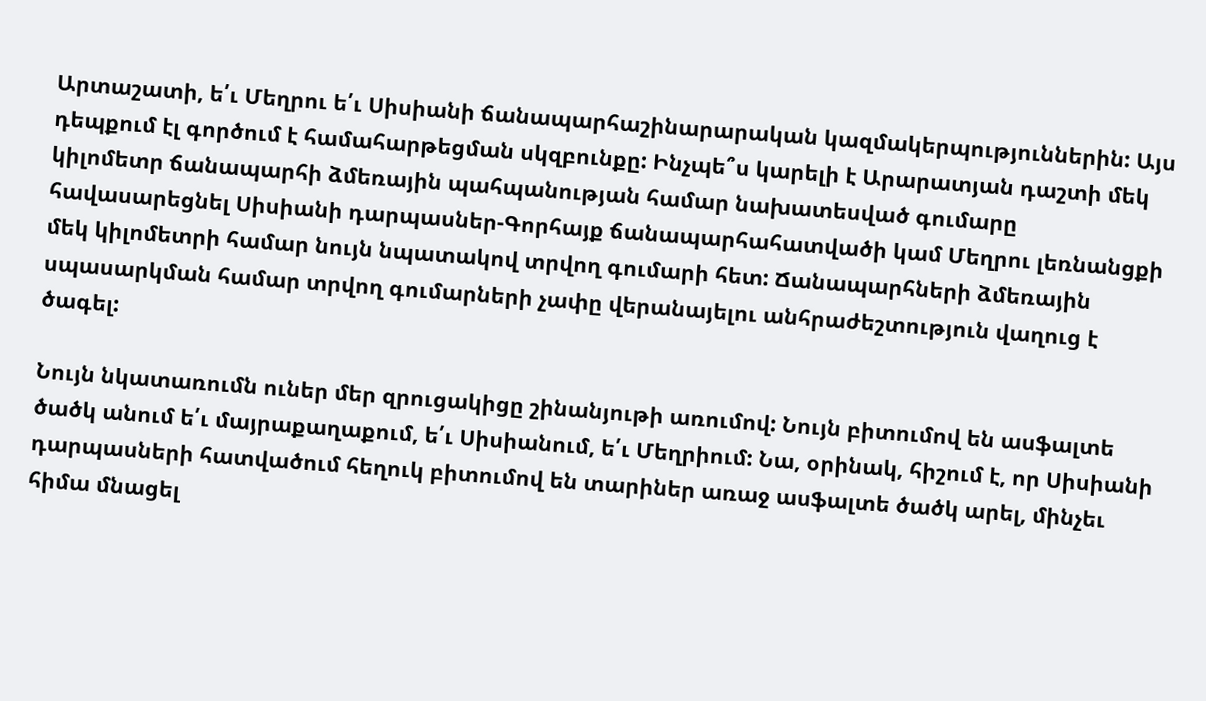Արտաշատի, ե՛ւ Մեղրու ե՛ւ Սիսիանի ճանապարհաշինարարական կազմակերպություններին: Այս դեպքում էլ գործում է համահարթեցման սկզբունքը: Ինչպե՞ս կարելի է Արարատյան դաշտի մեկ կիլոմետր ճանապարհի ձմեռային պահպանության համար նախատեսված գումարը հավասարեցնել Սիսիանի դարպասներ-Գորհայք ճանապարհահատվածի կամ Մեղրու լեռնանցքի մեկ կիլոմետրի համար նույն նպատակով տրվող գումարի հետ: Ճանապարհների ձմեռային սպասարկման համար տրվող գումարների չափը վերանայելու անհրաժեշտություն վաղուց է ծագել:

Նույն նկատառումն ուներ մեր զրուցակիցը շինանյութի առումով: Նույն բիտումով են ասֆալտե ծածկ անում ե՛ւ մայրաքաղաքում, ե՛ւ Սիսիանում, ե՛ւ Մեղրիում: Նա, օրինակ, հիշում է, որ Սիսիանի դարպասների հատվածում հեղուկ բիտումով են տարիներ առաջ ասֆալտե ծածկ արել, մինչեւ հիմա մնացել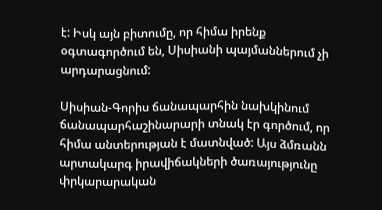է: Իսկ այն բիտումը, որ հիմա իրենք օգտագործում են, Սիսիանի պայմաններում չի արդարացնում:

Սիսիան-Գորիս ճանապարհին նախկինում ճանապարհաշինարարի տնակ էր գործում, որ հիմա անտերության է մատնված: Այս ձմռանն արտակարգ իրավիճակների ծառայությունը փրկարարական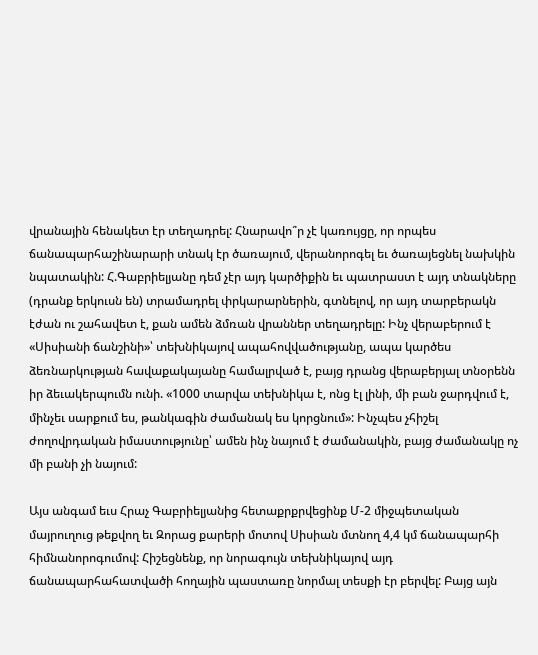վրանային հենակետ էր տեղադրել: Հնարավո՞ր չէ կառույցը, որ որպես ճանապարհաշինարարի տնակ էր ծառայում, վերանորոգել եւ ծառայեցնել նախկին նպատակին: Հ.Գաբրիելյանը դեմ չէր այդ կարծիքին եւ պատրաստ է այդ տնակները (դրանք երկուսն են) տրամադրել փրկարարներին, գտնելով, որ այդ տարբերակն էժան ու շահավետ է, քան ամեն ձմռան վրաններ տեղադրելը: Ինչ վերաբերում է «Սիսիանի ճանշինի»՝ տեխնիկայով ապահովվածությանը, ապա կարծես ձեռնարկության հավաքակայանը համալրված է, բայց դրանց վերաբերյալ տնօրենն իր ձեւակերպումն ունի. «1000 տարվա տեխնիկա է, ոնց էլ լինի, մի բան ջարդվում է, մինչեւ սարքում ես, թանկագին ժամանակ ես կորցնում»: Ինչպես չհիշել ժողովրդական իմաստությունը՝ ամեն ինչ նայում է ժամանակին, բայց ժամանակը ոչ մի բանի չի նայում:

Այս անգամ եւս Հրաչ Գաբրիելյանից հետաքրքրվեցինք Մ-2 միջպետական մայրուղուց թեքվող եւ Զորաց քարերի մոտով Սիսիան մտնող 4,4 կմ ճանապարհի հիմնանորոգումով: Հիշեցնենք, որ նորագույն տեխնիկայով այդ ճանապարհահատվածի հողային պաստառը նորմալ տեսքի էր բերվել: Բայց այն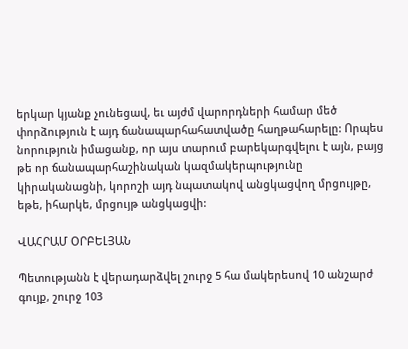երկար կյանք չունեցավ, եւ այժմ վարորդների համար մեծ փորձություն է այդ ճանապարհահատվածը հաղթահարելը: Որպես նորություն իմացանք, որ այս տարում բարեկարգվելու է այն, բայց թե որ ճանապարհաշինական կազմակերպությունը կիրականացնի, կորոշի այդ նպատակով անցկացվող մրցույթը, եթե, իհարկե, մրցույթ անցկացվի:

ՎԱՀՐԱՄ ՕՐԲԵԼՅԱՆ

Պետությանն է վերադարձվել շուրջ 5 հա մակերեսով 10 անշարժ գույք, շուրջ 103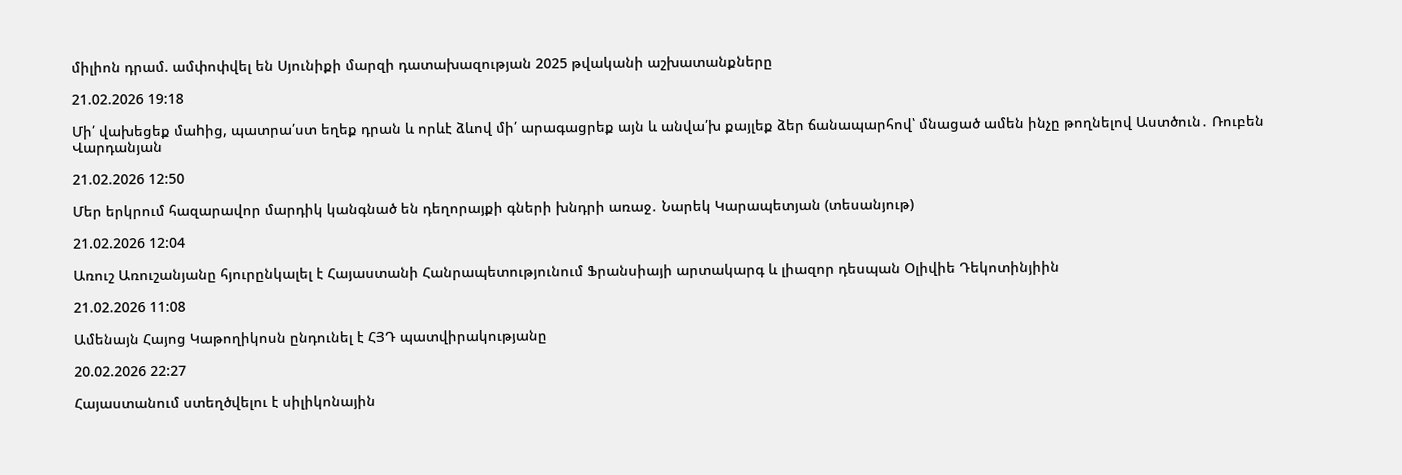միլիոն դրամ. ամփոփվել են Սյունիքի մարզի դատախազության 2025 թվականի աշխատանքները

21.02.2026 19:18

Մի՛ վախեցեք մաhից, պատրա՛ստ եղեք դրան և որևէ ձևով մի՛ արագացրեք այն և անվա՛խ քայլեք ձեր ճանապարհով՝ մնացած ամեն ինչը թողնելով Աստծուն․ Ռուբեն Վարդանյան

21.02.2026 12:50

Մեր երկրում հազարավոր մարդիկ կանգնած են դեղորայքի գների խնդրի առաջ․ Նարեկ Կարապետյան (տեսանյութ)

21.02.2026 12:04

Առուշ Առուշանյանը հյուրընկալել է Հայաստանի Հանրապետությունում Ֆրանսիայի արտակարգ և լիազոր դեսպան Օլիվիե Դեկոտինյիին

21.02.2026 11:08

Ամենայն Հայոց Կաթողիկոսն ընդունել է ՀՅԴ պատվիրակությանը

20.02.2026 22:27

Հայաստանում ստեղծվելու է սիլիկոնային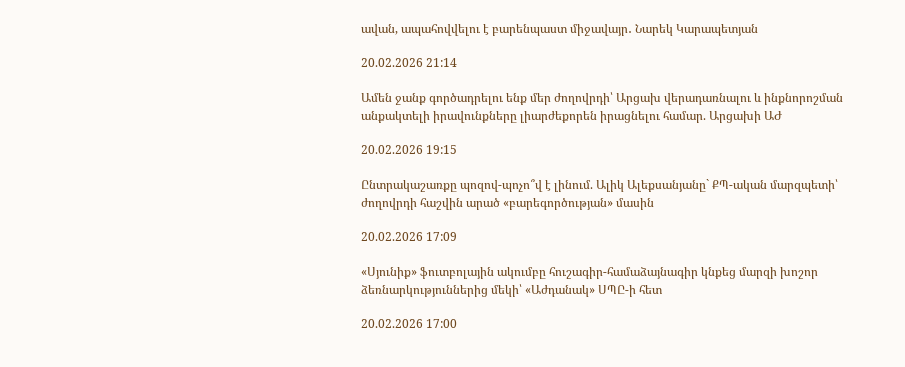ավան, ապահովվելու է բարենպաստ միջավայր․ Նարեկ Կարապետյան

20.02.2026 21:14

Ամեն ջանք գործադրելու ենք մեր ժողովրդի՝ Արցախ վերադառնալու և ինքնորոշման անքակտելի իրավունքները լիարժեքորեն իրացնելու համար. Արցախի ԱԺ

20.02.2026 19:15

Ընտրակաշառքը պոզով-պոչո՞վ է լինում. Ալիկ Ալեքսանյանը` ՔՊ-ական մարզպետի՝ ժողովրդի հաշվին արած «բարեգործության» մասին

20.02.2026 17:09

«Սյունիք» ֆուտբոլային ակումբը հուշագիր-համաձայնագիր կնքեց մարզի խոշոր ձեռնարկություններից մեկի՝ «Աժդանակ» ՍՊԸ-ի հետ

20.02.2026 17:00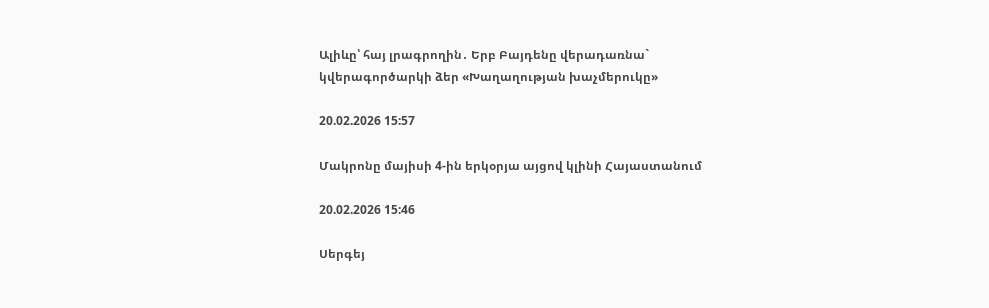Ալիևը՝ հայ լրագրողին․ Երբ Բայդենը վերադառնա` կվերագործարկի ձեր «Խաղաղության խաչմերուկը»

20.02.2026 15:57

Մակրոնը մայիսի 4-ին երկօրյա այցով կլինի Հայաստանում

20.02.2026 15:46

Սերգեյ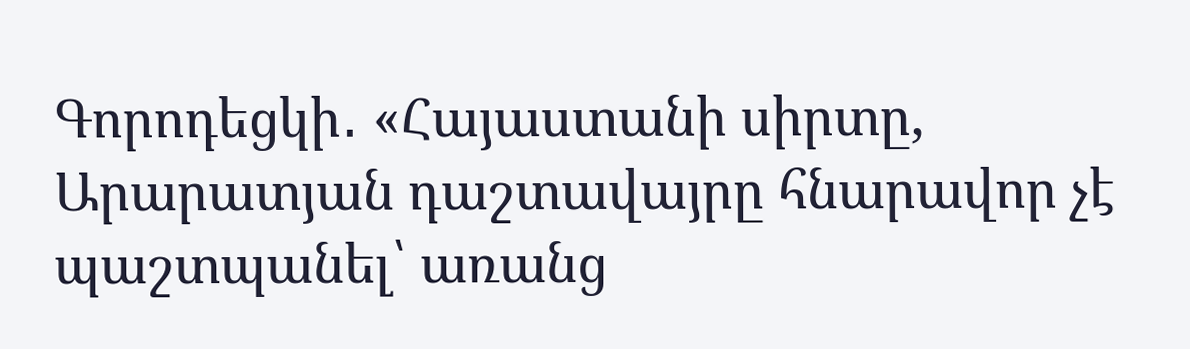Գորոդեցկի․ «Հայաստանի սիրտը, Արարատյան դաշտավայրը հնարավոր չէ պաշտպանել՝ առանց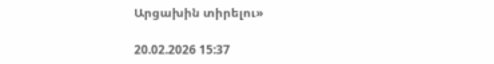Արցախին տիրելու»

20.02.2026 15:37